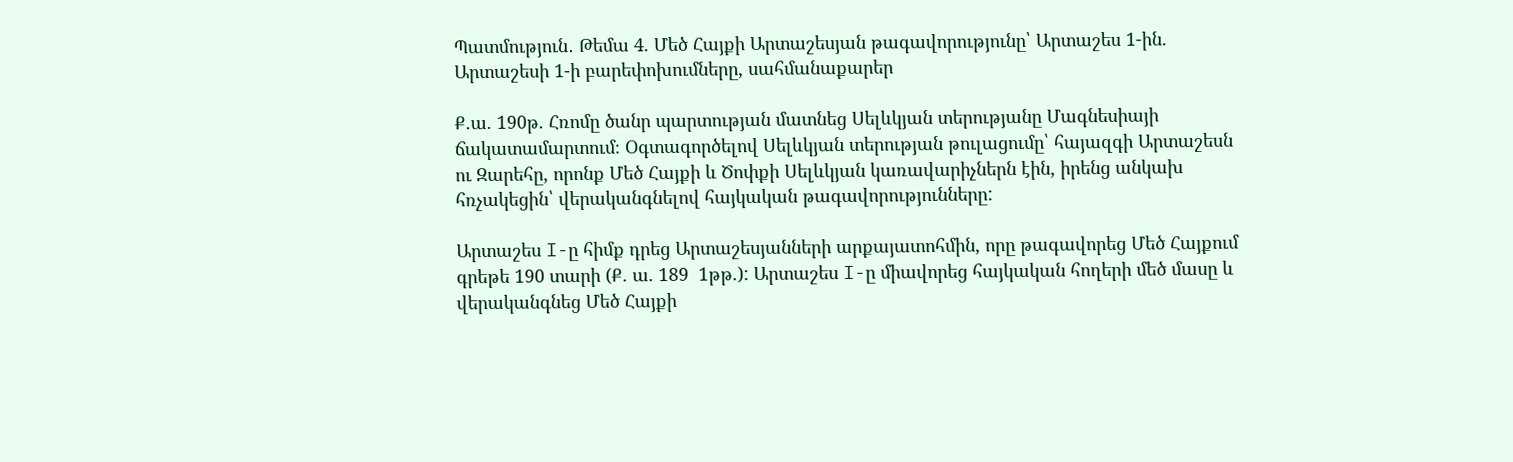Պատմություն․ Թեմա 4. Մեծ Հայքի Արտաշեսյան թագավորությունը՝ Արտաշես 1-ին. Արտաշեսի 1-ի բարեփոխումները, սահմանաքարեր

Ք.ա. 190թ. Հռոմը ծանր պարտության մատնեց Սելևկյան տերությանը Մագնեսիայի ճակատամարտում։ Օգտագործելով Սելևկյան տերության թուլացումը՝ հայազգի Արտաշեսն ու Զարեհը, որոնք Մեծ Հայքի և Ծոփքի Սելևկյան կառավարիչներն էին, իրենց անկախ հռչակեցին՝ վերականգնելով հայկական թագավորությունները:

Արտաշես I-ը հիմք դրեց Արտաշեսյանների արքայատոհմին, որը թագավորեց Մեծ Հայքում գրեթե 190 տարի (Ք. ա. 189  1թթ.): Արտաշես I-ը միավորեց հայկական հողերի մեծ մասը և վերականգնեց Մեծ Հայքի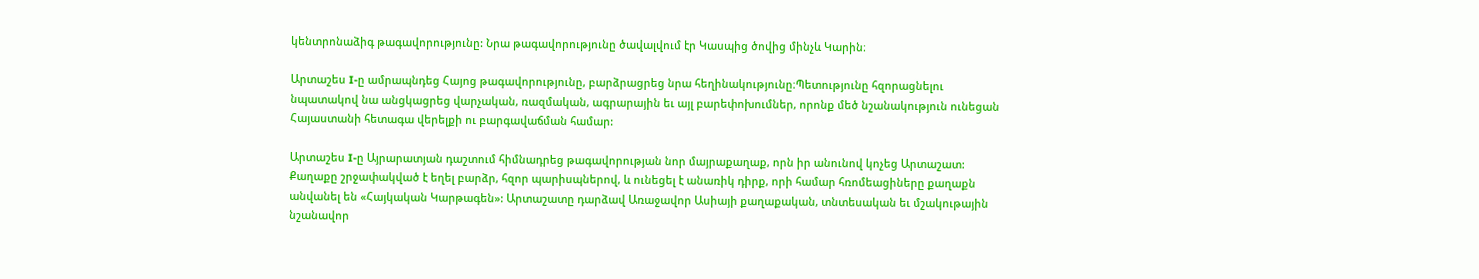կենտրոնաձիգ թագավորությունը: Նրա թագավորությունը ծավալվում էր Կասպից ծովից մինչև Կարին։

Արտաշես I-ը ամրապնդեց Հայոց թագավորությունը, բարձրացրեց նրա հեղինակությունը։Պետությունը հզորացնելու նպատակով նա անցկացրեց վարչական, ռազմական, ագրարային եւ այլ բարեփոխումներ, որոնք մեծ նշանակություն ունեցան Հայաստանի հետագա վերելքի ու բարգավաճման համար:

Արտաշես I-ը Այրարատյան դաշտում հիմնադրեց թագավորության նոր մայրաքաղաք, որն իր անունով կոչեց Արտաշատ: Քաղաքը շրջափակված է եղել բարձր, հզոր պարիսպներով, և ունեցել է անառիկ դիրք, որի համար հռոմեացիները քաղաքն անվանել են «Հայկական Կարթագեն»: Արտաշատը դարձավ Առաջավոր Ասիայի քաղաքական, տնտեսական եւ մշակութային նշանավոր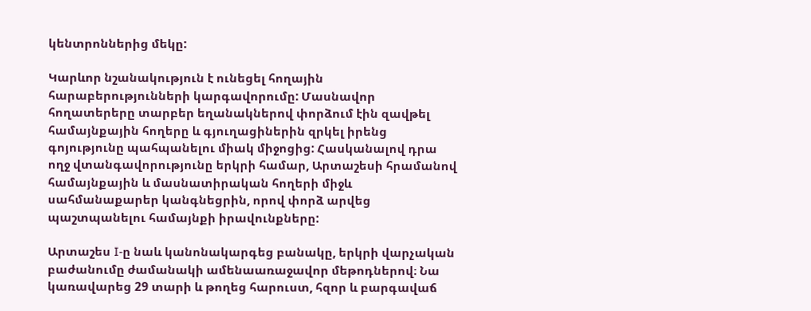կենտրոններից մեկը:

Կարևոր նշանակություն է ունեցել հողային հարաբերությունների կարգավորումը: Մասնավոր հողատերերը տարբեր եղանակներով փորձում էին զավթել համայնքային հողերը և գյուղացիներին զրկել իրենց գոյությունը պահպանելու միակ միջոցից: Հասկանալով դրա ողջ վտանգավորությունը երկրի համար, Արտաշեսի հրամանով համայնքային և մասնատիրական հողերի միջև սահմանաքարեր կանգնեցրին, որով փորձ արվեց պաշտպանելու համայնքի իրավունքները:

Արտաշես I-ը նաև կանոնակարգեց բանակը, երկրի վարչական բաժանումը ժամանակի ամենաառաջավոր մեթոդներով։ Նա կառավարեց 29 տարի և թողեց հարուստ, հզոր և բարգավաճ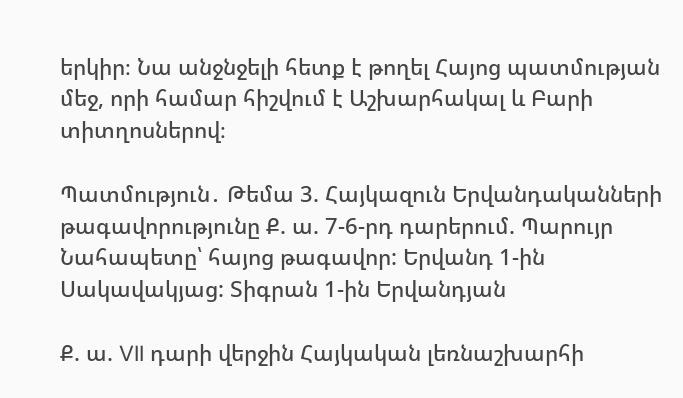երկիր։ Նա անջնջելի հետք է թողել Հայոց պատմության մեջ, որի համար հիշվում է Աշխարհակալ և Բարի տիտղոսներով։

Պատմություն․ Թեմա 3. Հայկազուն Երվանդականների թագավորությունը Ք. ա. 7-6-րդ դարերում. Պարույր Նահապետը՝ հայոց թագավոր: Երվանդ 1-ին Սակավակյաց: Տիգրան 1-ին Երվանդյան

Ք. ա. VII դարի վերջին Հայկական լեռնաշխարհի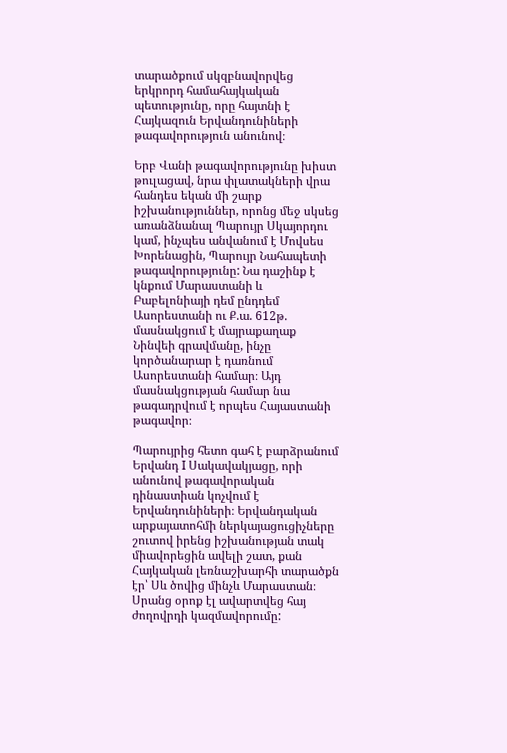տարածքում սկզբնավորվեց երկրորդ համահայկական պետությունը, որը հայտնի է Հայկազուն Երվանդունիների թագավորություն անունով։

Երբ Վանի թագավորությունը խիստ թուլացավ, նրա փլատակների վրա հանդես եկան մի շարք իշխանություններ, որոնց մեջ սկսեց առանձնանալ Պարույր Սկայորդու կամ, ինչպես անվանում է Մովսես Խորենացին, Պարույր Նահապետի թագավորությունը: Նա դաշինք է կնքում Մարաստանի և Բաբելոնիայի դեմ ընդդեմ Ասորեստանի ու Ք.ա. 612թ. մասնակցում է մայրաքաղաք Նինվեի գրավմանը, ինչը կործանարար է դառնում Ասորեստանի համար։ Այդ մասնակցության համար նա թագադրվում է որպես Հայաստանի թագավոր։

Պարույրից հետո գահ է բարձրանում Երվանդ I Սակավակյացը, որի անունով թագավորական դինաստիան կոչվում է Երվանդունիների։ Երվանդական արքայատոհմի ներկայացուցիչները շուտով իրենց իշխանության տակ միավորեցին ավելի շատ, քան Հայկական լեռնաշխարհի տարածքն էր՝ Սև ծովից մինչև Մարաստան։ Սրանց օրոք էլ ավարտվեց հայ ժողովրդի կազմավորումը: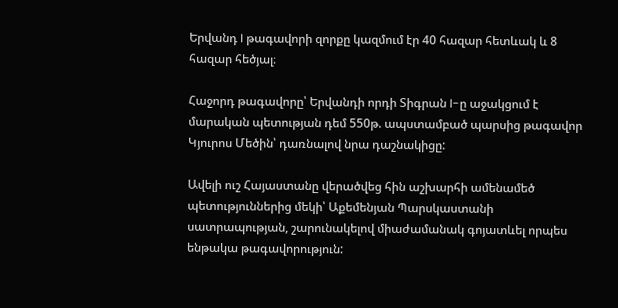Երվանդ I թագավորի զորքը կազմում էր 40 հազար հետևակ և 8 հազար հեծյալ։

Հաջորդ թագավորը՝ Երվանդի որդի Տիգրան I-ը աջակցում է մարական պետության դեմ 550թ. ապստամբած պարսից թագավոր Կյուրոս Մեծին՝ դառնալով նրա դաշնակիցը:

Ավելի ուշ Հայաստանը վերածվեց հին աշխարհի ամենամեծ պետություններից մեկի՝ Աքեմենյան Պարսկաստանի սատրապության, շարունակելով միաժամանակ գոյատևել որպես ենթակա թագավորություն: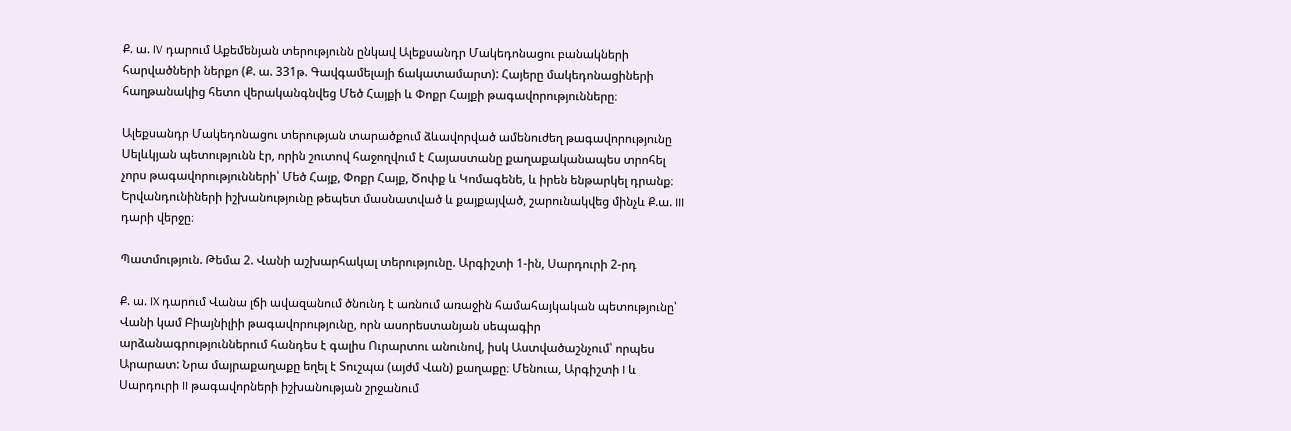Ք. ա. IV դարում Աքեմենյան տերությունն ընկավ Ալեքսանդր Մակեդոնացու բանակների հարվածների ներքո (Ք. ա. 331թ. Գավգամելայի ճակատամարտ): Հայերը մակեդոնացիների հաղթանակից հետո վերականգնվեց Մեծ Հայքի և Փոքր Հայքի թագավորությունները։

Ալեքսանդր Մակեդոնացու տերության տարածքում ձևավորված ամենուժեղ թագավորությունը Սելևկյան պետությունն էր, որին շուտով հաջողվում է Հայաստանը քաղաքականապես տրոհել չորս թագավորությունների՝ Մեծ Հայք, Փոքր Հայք, Ծոփք և Կոմագենե, և իրեն ենթարկել դրանք։ Երվանդունիների իշխանությունը թեպետ մասնատված և քայքայված, շարունակվեց մինչև Ք.ա. III դարի վերջը։

Պատմություն. Թեմա 2. Վանի աշխարհակալ տերությունը. Արգիշտի 1-ին, Սարդուրի 2-րդ

Ք. ա. IX դարում Վանա լճի ավազանում ծնունդ է առնում առաջին համահայկական պետությունը՝ Վանի կամ Բիայնիլիի թագավորությունը, որն ասորեստանյան սեպագիր արձանագրություններում հանդես է գալիս Ուրարտու անունով, իսկ Աստվածաշնչում՝ որպես Արարատ: Նրա մայրաքաղաքը եղել է Տուշպա (այժմ Վան) քաղաքը։ Մենուա, Արգիշտի I և Սարդուրի II թագավորների իշխանության շրջանում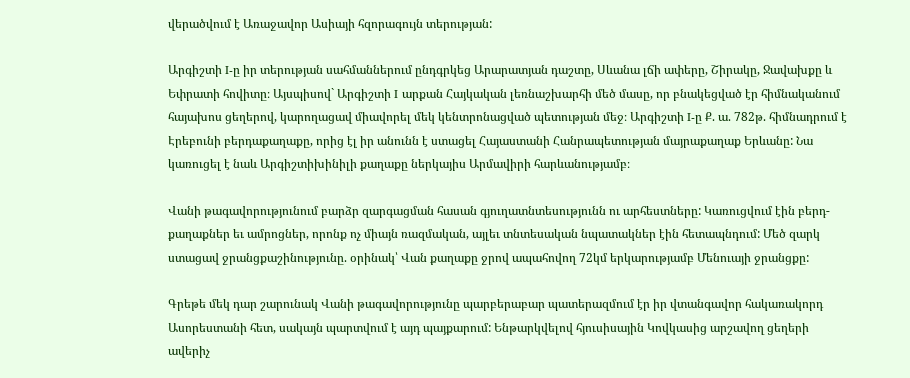վերածվում է Առաջավոր Ասիայի հզորագույն տերության:

Արգիշտի I-ը իր տերության սահմաններում ընդգրկեց Արարատյան դաշտը, Սևանա լճի ափերը, Շիրակը, Ջավախքը և Եփրատի հովիտը։ Այսպիսով` Արգիշտի I արքան Հայկական լեռնաշխարհի մեծ մասը, որ բնակեցված էր հիմնականում հայախոս ցեղերով, կարողացավ միավորել մեկ կենտրոնացված պետության մեջ։ Արգիշտի I-ը Ք. ա. 782թ. հիմնադրում է Էրեբունի բերդաքաղաքը, որից էլ իր անունն է ստացել Հայաստանի Հանրապետության մայրաքաղաք Երևանը: Նա կառուցել է նաև Արգիշտիխինիլի քաղաքը ներկայիս Արմավիրի հարևանությամբ։

Վանի թագավորությունում բարձր զարգացման հասան գյուղատնտեսությունն ու արհեստները: Կառուցվում էին բերդ-քաղաքներ եւ ամրոցներ, որոնք ոչ միայն ռազմական, այլեւ տնտեսական նպատակներ էին հետապնդում: Մեծ զարկ ստացավ ջրանցքաշինությունը. օրինակ՝ Վան քաղաքը ջրով ապահովող 72կմ երկարությամբ Մենուայի ջրանցքը:

Գրեթե մեկ դար շարունակ Վանի թագավորությունը պարբերաբար պատերազմում էր իր վտանգավոր հակառակորդ Ասորեստանի հետ, սակայն պարտվում է այդ պայքարում: Ենթարկվելով հյուսիսային Կովկասից արշավող ցեղերի ավերիչ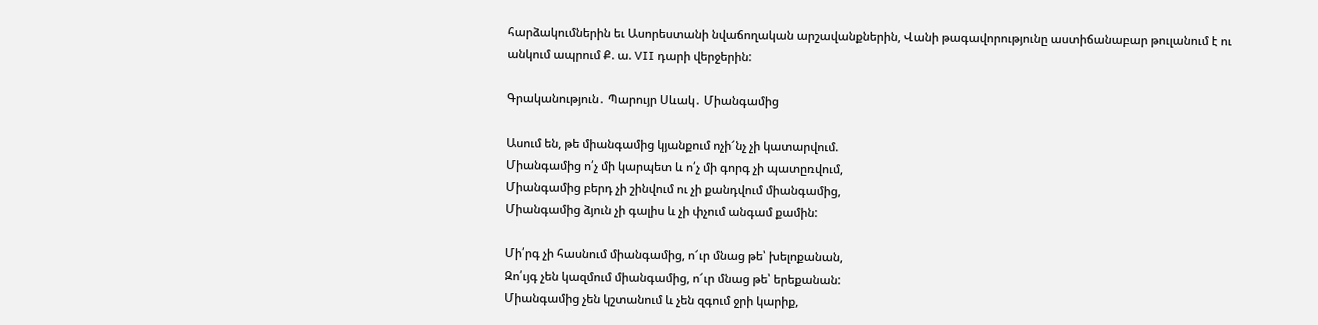հարձակումներին եւ Ասորեստանի նվաճողական արշավանքներին, Վանի թագավորությունը աստիճանաբար թուլանում է ու անկում ապրում Ք. ա. VII դարի վերջերին:

Գրականություն․ Պարույր Սևակ․ Միանգամից

Ասում են, թե միանգամից կյանքում ոչի՜նչ չի կատարվում.
Միանգամից ո՛չ մի կարպետ և ո՛չ մի գորգ չի պատըռվում,
Միանգամից բերդ չի շինվում ու չի քանդվում միանգամից,
Միանգամից ձյուն չի գալիս և չի փչում անգամ քամին:

Մի՛րգ չի հասնում միանգամից, ո՜ւր մնաց թե՝ խելոքանան,
Զո՛ւյգ չեն կազմում միանգամից, ո՜ւր մնաց թե՝ երեքանան:
Միանգամից չեն կշտանում և չեն զգում ջրի կարիք,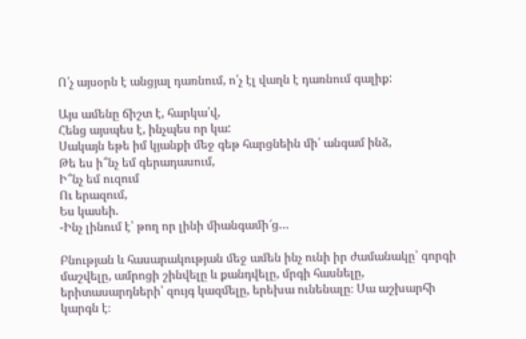Ո՛չ այսօրն է անցյալ դառնում, ո՛չ էլ վաղն է դառնում գալիք:

Այս ամենը ճիշտ է, հարկա՛վ,
Հենց այսպես է, ինչպես որ կա:
Սակայն եթե իմ կյանքի մեջ գեթ հարցնեին մի՛ անգամ ինձ,
Թե ես ի՞նչ եմ գերադասում,
Ի՞նչ եմ ուզում
Ու երազում,
Ես կասեի.
-Ինչ լինում է՝ թող որ լինի միանգամի՜ց…

Բնության և հասարակության մեջ ամեն ինչ ունի իր ժամանակը՝ գորգի մաշվելը, ամրոցի շինվելը և քանդվելը, մրգի հասնելը, երիտասարդների՝ զույգ կազմելը, երեխա ունենալը։ Սա աշխարհի կարգն է։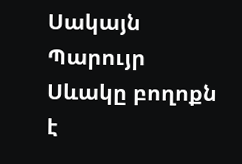Սակայն Պարույր Սևակը բողոքն է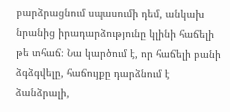բարձրացնում սպասումի դեմ, անկախ նրանից իրադարձությունը կլինի հաճելի թե տհաճ։ Նա կարծում է, որ հաճելի բանի ձգձգվելը, հաճույքը դարձնում է ձանձրալի,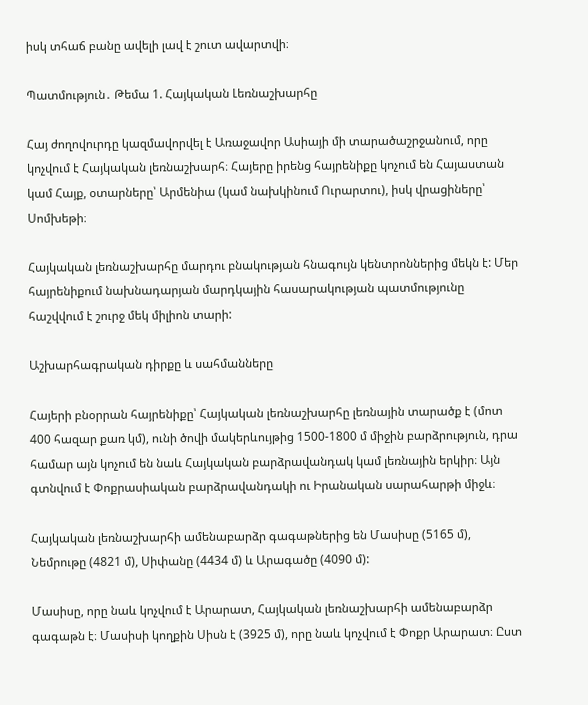իսկ տհաճ բանը ավելի լավ է շուտ ավարտվի։

Պատմություն․ Թեմա 1. Հայկական Լեռնաշխարհը

Հայ ժողովուրդը կազմավորվել է Առաջավոր Ասիայի մի տարածաշրջանում, որը կոչվում է Հայկական լեռնաշխարհ։ Հայերը իրենց հայրենիքը կոչում են Հայաստան կամ Հայք, օտարները՝ Արմենիա (կամ նախկինում Ուրարտու), իսկ վրացիները՝ Սոմխեթի։

Հայկական լեռնաշխարհը մարդու բնակության հնագույն կենտրոններից մեկն է: Մեր հայրենիքում նախնադարյան մարդկային հասարակության պատմությունը հաշվվում է շուրջ մեկ միլիոն տարի:

Աշխարհագրական դիրքը և սահմանները

Հայերի բնօրրան հայրենիքը՝ Հայկական լեռնաշխարհը լեռնային տարածք է (մոտ 400 հազար քառ կմ), ունի ծովի մակերևույթից 1500-1800 մ միջին բարձրություն, դրա համար այն կոչում են նաև Հայկական բարձրավանդակ կամ լեռնային երկիր։ Այն գտնվում է Փոքրասիական բարձրավանդակի ու Իրանական սարահարթի միջև։

Հայկական լեռնաշխարհի ամենաբարձր գագաթներից են Մասիսը (5165 մ), Նեմրութը (4821 մ), Սիփանը (4434 մ) և Արագածը (4090 մ):

Մասիսը, որը նաև կոչվում է Արարատ, Հայկական լեռնաշխարհի ամենաբարձր գագաթն է։ Մասիսի կողքին Սիսն է (3925 մ), որը նաև կոչվում է Փոքր Արարատ։ Ըստ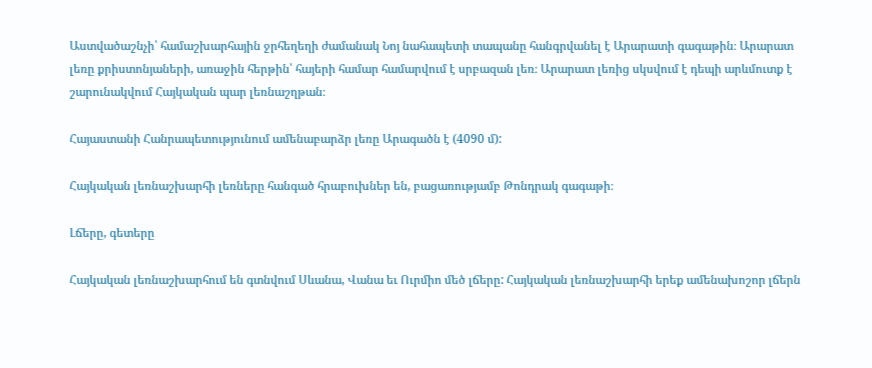Աստվածաշնչի՝ համաշխարհային ջրհեղեղի ժամանակ Նոյ նահապետի տապանը հանգրվանել է Արարատի գագաթին։ Արարատ լեռը քրիստոնյաների, առաջին հերթին՝ հայերի համար համարվում է սրբազան լեռ։ Արարատ լեռից սկսվում է դեպի արևմուտք է շարունակվում Հայկական պար լեռնաշղթան։

Հայաստանի Հանրապետությունում ամենաբարձր լեռը Արագածն է (4090 մ):

Հայկական լեռնաշխարհի լեռները հանգած հրաբուխներ են, բացառությամբ Թոնդրակ գագաթի։

Լճերը, գետերը

Հայկական լեռնաշխարհում են գտնվում Սևանա, Վանա եւ Ուրմիո մեծ լճերը: Հայկական լեռնաշխարհի երեք ամենախոշոր լճերն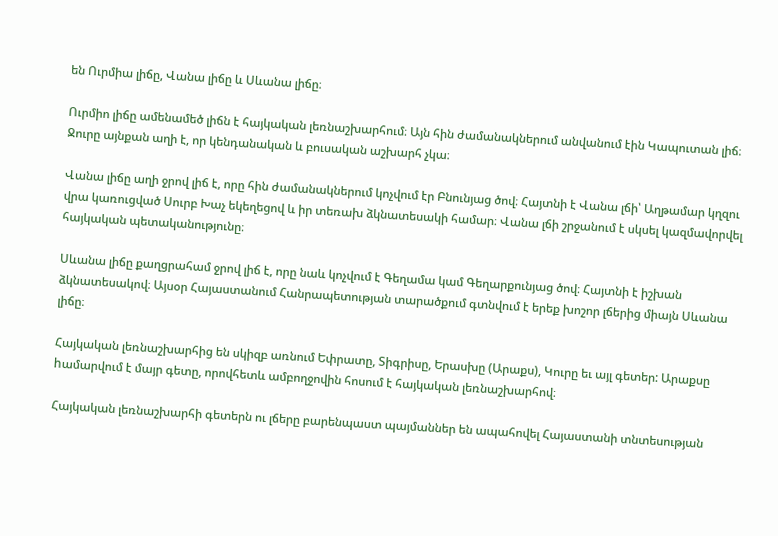են Ուրմիա լիճը, Վանա լիճը և Սևանա լիճը։

Ուրմիո լիճը ամենամեծ լիճն է հայկական լեռնաշխարհում։ Այն հին ժամանակներում անվանում էին Կապուտան լիճ։ Ջուրը այնքան աղի է, որ կենդանական և բուսական աշխարհ չկա։

Վանա լիճը աղի ջրով լիճ է, որը հին ժամանակներում կոչվում էր Բնունյաց ծով։ Հայտնի է Վանա լճի՝ Աղթամար կղզու վրա կառուցված Սուրբ Խաչ եկեղեցով և իր տեռախ ձկնատեսակի համար։ Վանա լճի շրջանում է սկսել կազմավորվել հայկական պետականությունը։

Սևանա լիճը քաղցրահամ ջրով լիճ է, որը նաև կոչվում է Գեղամա կամ Գեղարքունյաց ծով։ Հայտնի է իշխան ձկնատեսակով։ Այսօր Հայաստանում Հանրապետության տարածքում գտնվում է երեք խոշոր լճերից միայն Սևանա լիճը։

Հայկական լեռնաշխարհից են սկիզբ առնում Եփրատը, Տիգրիսը, Երասխը (Արաքս), Կուրը եւ այլ գետեր: Արաքսը hամարվում է մայր գետը, որովհետև ամբողջովին հոսում է հայկական լեռնաշխարհով։

Հայկական լեռնաշխարհի գետերն ու լճերը բարենպաստ պայմաններ են ապահովել Հայաստանի տնտեսության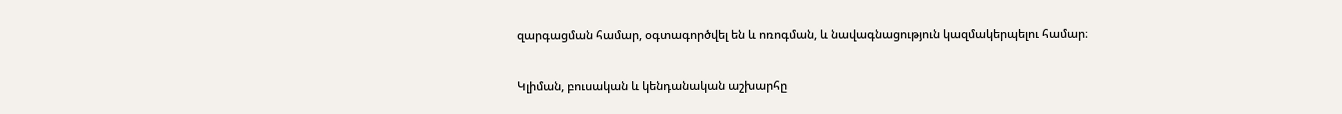զարգացման համար, օգտագործվել են և ոռոգման, և նավագնացություն կազմակերպելու համար։

Կլիման, բուսական և կենդանական աշխարհը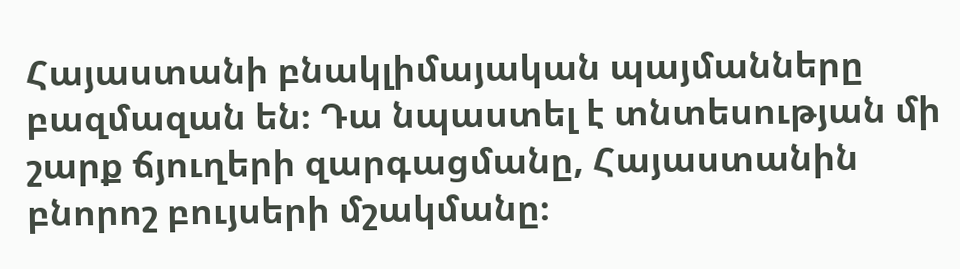Հայաստանի բնակլիմայական պայմանները բազմազան են։ Դա նպաստել է տնտեսության մի շարք ճյուղերի զարգացմանը, Հայաստանին բնորոշ բույսերի մշակմանը։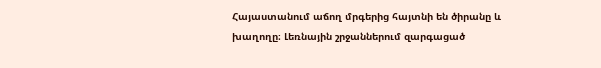Հայաստանում աճող մրգերից հայտնի են ծիրանը և խաղողը։ Լեռնային շրջաններում զարգացած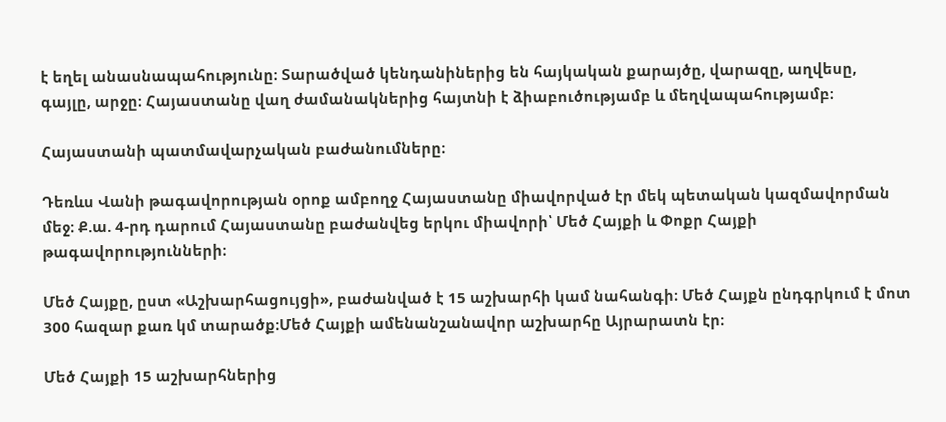է եղել անասնապահությունը։ Տարածված կենդանիներից են հայկական քարայծը, վարազը, աղվեսը, գայլը, արջը։ Հայաստանը վաղ ժամանակներից հայտնի է ձիաբուծությամբ և մեղվապահությամբ։

Հայաստանի պատմավարչական բաժանումները։

Դեռևս Վանի թագավորության օրոք ամբողջ Հայաստանը միավորված էր մեկ պետական կազմավորման մեջ։ Ք.ա. 4-րդ դարում Հայաստանը բաժանվեց երկու միավորի՝ Մեծ Հայքի և Փոքր Հայքի թագավորությունների։

Մեծ Հայքը, ըստ «Աշխարհացույցի», բաժանված է 15 աշխարհի կամ նահանգի։ Մեծ Հայքն ընդգրկում է մոտ 300 հազար քառ կմ տարածք։Մեծ Հայքի ամենանշանավոր աշխարհը Այրարատն էր։

Մեծ Հայքի 15 աշխարհներից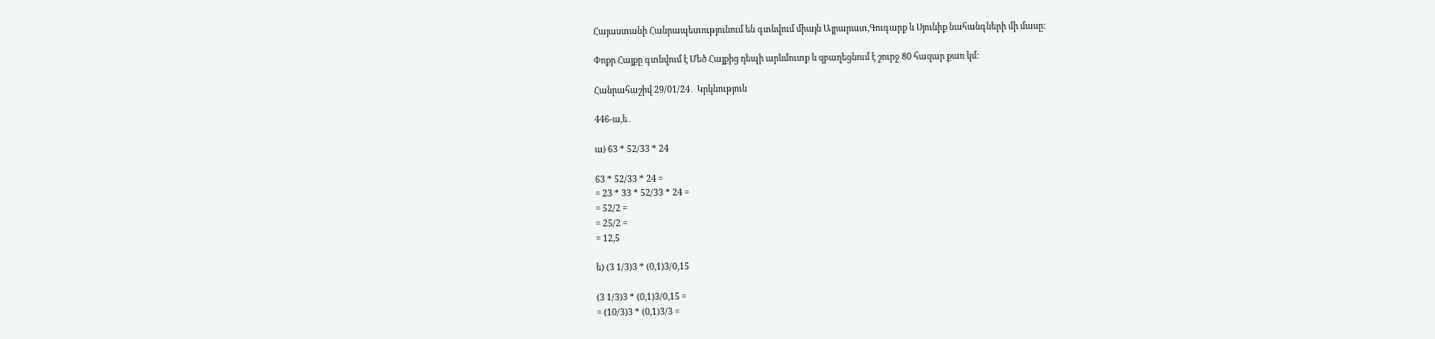Հայաստանի Հանրապետությունում են գտնվում միայն Այրարատ,Գուգարք և Սյունիք նահանգների մի մասը։

Փոքր Հայքը գտնվում է Մեծ Հայքից դեպի արևմուտք և զբաղեցնում է շուրջ 80 հազար քառ կմ։

Հանրահաշիվ 29/01/24․ Կրկնություն

446-ա,ե․

ա) 63 * 52/33 * 24

63 * 52/33 * 24 =
= 23 * 33 * 52/33 * 24 =
= 52/2 =
= 25/2 =
= 12,5

ե) (3 1/3)3 * (0,1)3/0,15

(3 1/3)3 * (0,1)3/0,15 =
= (10/3)3 * (0,1)3/3 =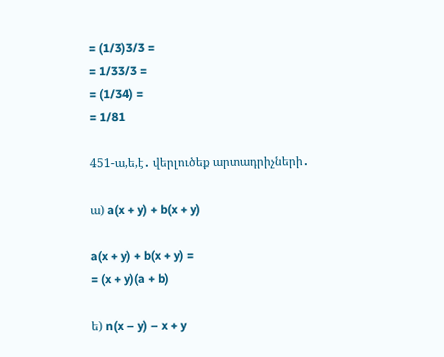= (1/3)3/3 =
= 1/33/3 =
= (1/34) =
= 1/81

451-ա,ե,է․ վերլուծեք արտադրիչների․

ա) a(x + y) + b(x + y)

a(x + y) + b(x + y) =
= (x + y)(a + b)

ե) n(x – y) – x + y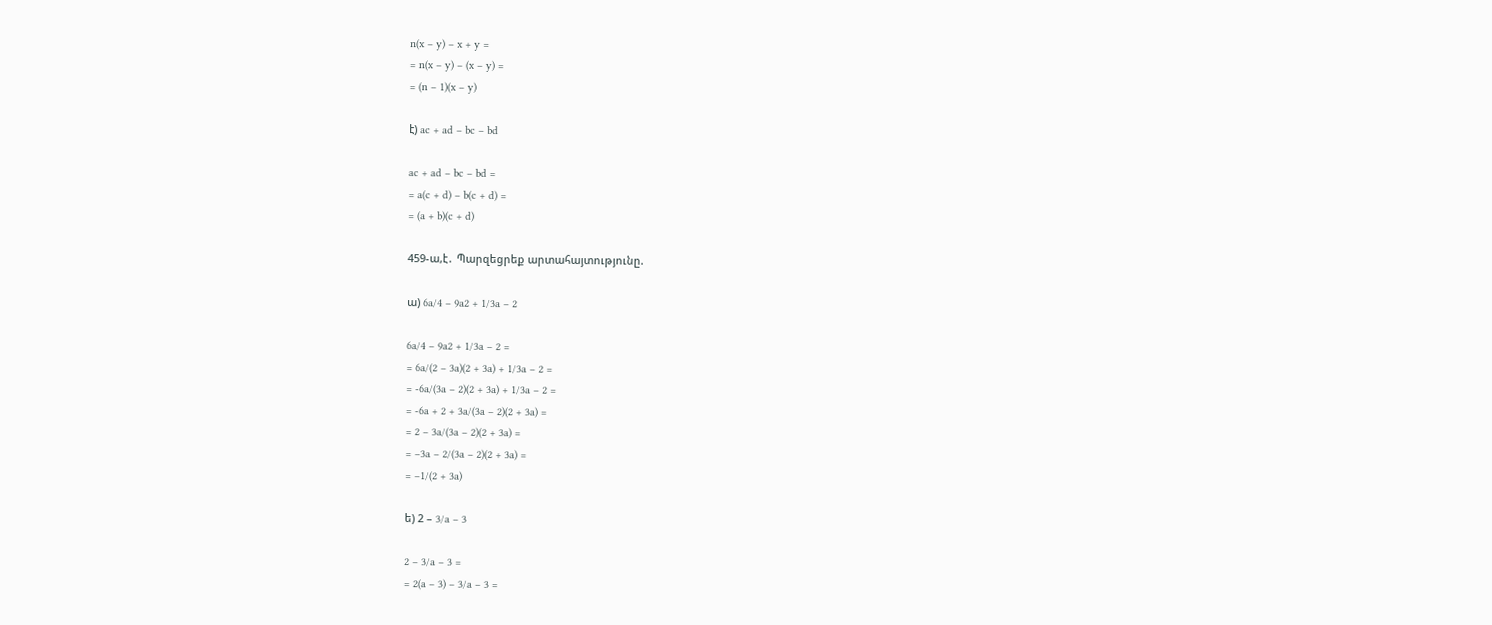n(x – y) – x + y =
= n(x – y) – (x – y) =
= (n – 1)(x – y)

է) ac + ad – bc – bd

ac + ad – bc – bd =
= a(c + d) – b(c + d) =
= (a + b)(c + d)

459-ա,է․ Պարզեցրեք արտահայտությունը.

ա) 6a/4 – 9a2 + 1/3a – 2

6a/4 – 9a2 + 1/3a – 2 =
= 6a/(2 – 3a)(2 + 3a) + 1/3a – 2 =
= -6a/(3a – 2)(2 + 3a) + 1/3a – 2 =
= -6a + 2 + 3a/(3a – 2)(2 + 3a) =
= 2 – 3a/(3a – 2)(2 + 3a) =
= –3a – 2/(3a – 2)(2 + 3a) =
= –1/(2 + 3a)

ե) 2 – 3/a – 3

2 – 3/a – 3 =
= 2(a – 3) – 3/a – 3 =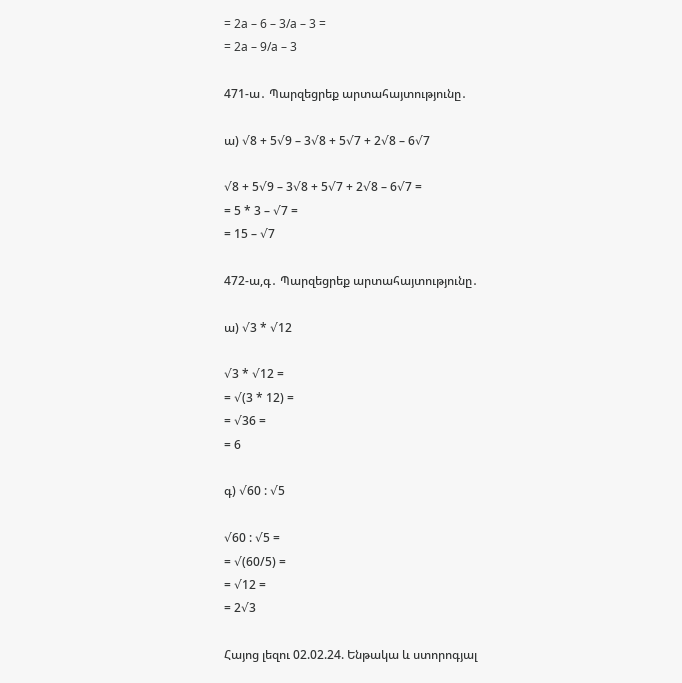= 2a – 6 – 3/a – 3 =
= 2a – 9/a – 3

471-ա․ Պարզեցրեք արտահայտությունը․

ա) √8 + 5√9 – 3√8 + 5√7 + 2√8 – 6√7

√8 + 5√9 – 3√8 + 5√7 + 2√8 – 6√7 =
= 5 * 3 – √7 =
= 15 – √7

472-ա,գ․ Պարզեցրեք արտահայտությունը․

ա) √3 * √12

√3 * √12 =
= √(3 * 12) =
= √36 =
= 6

գ) √60 : √5

√60 : √5 =
= √(60/5) =
= √12 =
= 2√3

Հայոց լեզու 02.02.24. Ենթակա և ստորոգյալ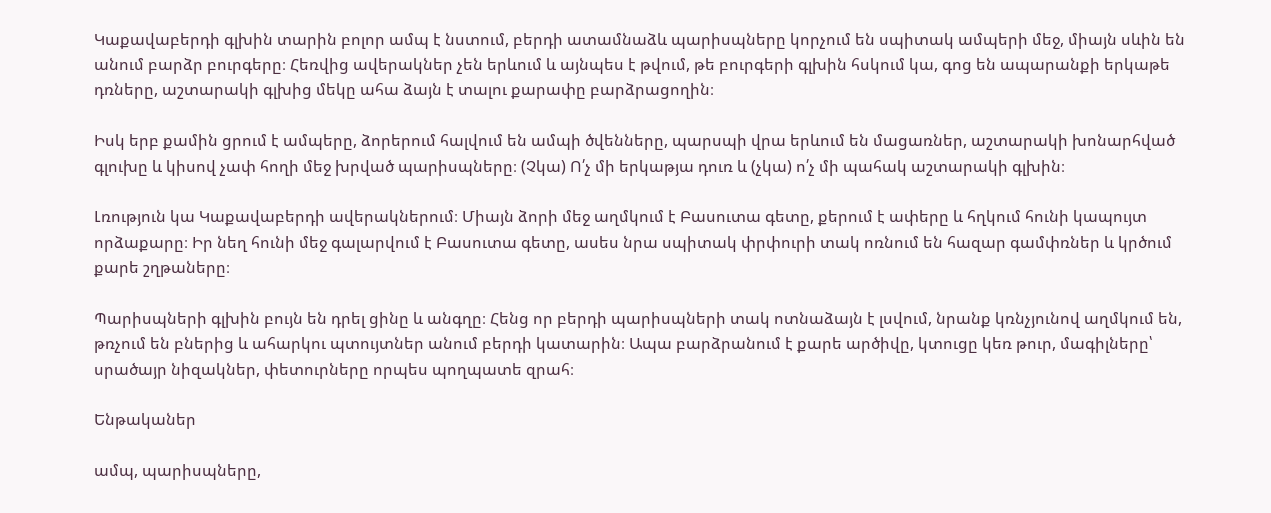Կաքավաբերդի գլխին տարին բոլոր ամպ է նստում, բերդի ատամնաձև պարիսպները կորչում են սպիտակ ամպերի մեջ, միայն սևին են անում բարձր բուրգերը։ Հեռվից ավերակներ չեն երևում և այնպես է թվում, թե բուրգերի գլխին հսկում կա, գոց են ապարանքի երկաթե դռները, աշտարակի գլխից մեկը ահա ձայն է տալու քարափը բարձրացողին։

Իսկ երբ քամին ցրում է ամպերը, ձորերում հալվում են ամպի ծվենները, պարսպի վրա երևում են մացառներ, աշտարակի խոնարհված գլուխը և կիսով չափ հողի մեջ խրված պարիսպները։ (Չկա) Ո՛չ մի երկաթյա դուռ և (չկա) ո՛չ մի պահակ աշտարակի գլխին։

Լռություն կա Կաքավաբերդի ավերակներում։ Միայն ձորի մեջ աղմկում է Բասուտա գետը, քերում է ափերը և հղկում հունի կապույտ որձաքարը։ Իր նեղ հունի մեջ գալարվում է Բասուտա գետը, ասես նրա սպիտակ փրփուրի տակ ոռնում են հազար գամփռներ և կրծում քարե շղթաները։

Պարիսպների գլխին բույն են դրել ցինը և անգղը։ Հենց որ բերդի պարիսպների տակ ոտնաձայն է լսվում, նրանք կռնչյունով աղմկում են, թռչում են բներից և ահարկու պտույտներ անում բերդի կատարին։ Ապա բարձրանում է քարե արծիվը, կտուցը կեռ թուր, մագիլները՝ սրածայր նիզակներ, փետուրները որպես պողպատե զրահ։

Ենթականեր

ամպ, պարիսպները,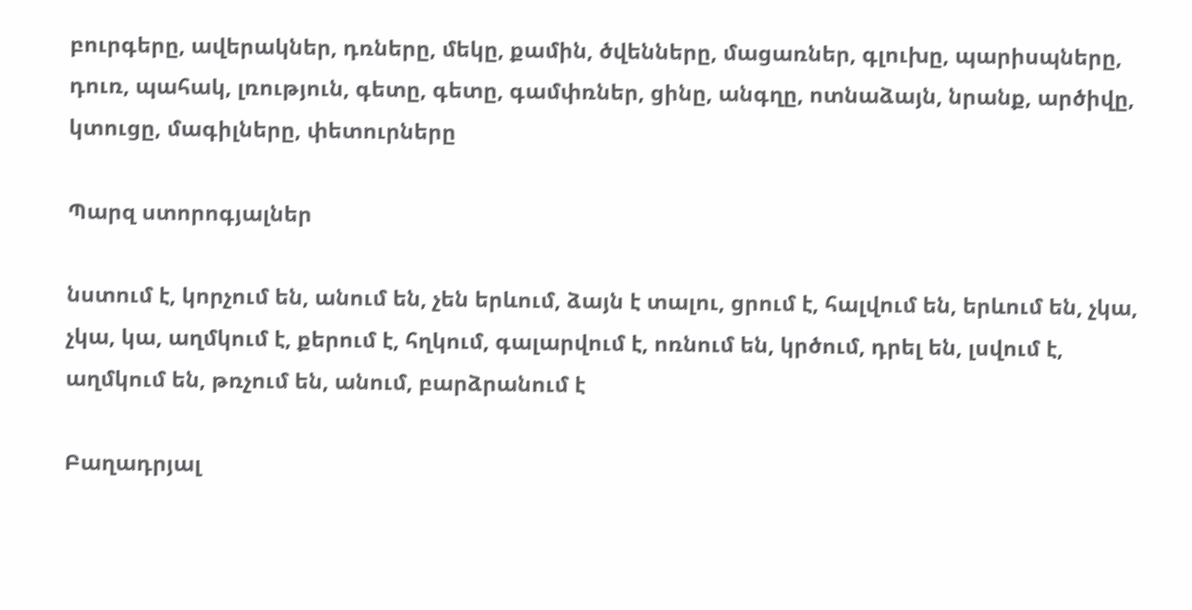բուրգերը, ավերակներ, դռները, մեկը, քամին, ծվենները, մացառներ, գլուխը, պարիսպները, դուռ, պահակ, լռություն, գետը, գետը, գամփռներ, ցինը, անգղը, ոտնաձայն, նրանք, արծիվը, կտուցը, մագիլները, փետուրները

Պարզ ստորոգյալներ

նստում է, կորչում են, անում են, չեն երևում, ձայն է տալու, ցրում է, հալվում են, երևում են, չկա, չկա, կա, աղմկում է, քերում է, հղկում, գալարվում է, ոռնում են, կրծում, դրել են, լսվում է, աղմկում են, թռչում են, անում, բարձրանում է

Բաղադրյալ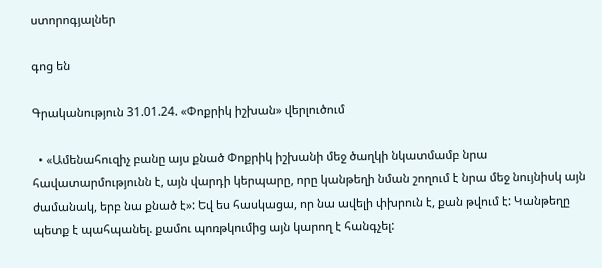ստորոգյալներ

գոց են

Գրականություն 31.01.24. «Փոքրիկ իշխան» վերլուծում

  • «Ամենահուզիչ բանը այս քնած Փոքրիկ իշխանի մեջ ծաղկի նկատմամբ նրա հավատարմությունն է, այն վարդի կերպարը, որը կանթեղի նման շողում է նրա մեջ նույնիսկ այն ժամանակ, երբ նա քնած է»: Եվ ես հասկացա, որ նա ավելի փխրուն է, քան թվում է: Կանթեղը պետք է պահպանել. քամու պոռթկումից այն կարող է հանգչել: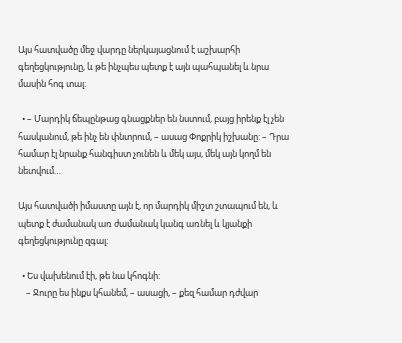Այս հատվածը մեջ վարդը ներկայացնում է աշխարհի գեղեցկությունը, և թե ինչպես պետք է այն պահպանել և նրա մասին հոգ տալ։

  • – Մարդիկ ճեպընթաց գնացքներ են նստում, բայց իրենք էլ չեն հասկանում, թե ինչ են փնտրում, – ասաց Փոքրիկ իշխանը: – Դրա համար էլ նրանք հանգիստ չունեն և մեկ այս, մեկ այն կողմ են նետվում…

Այս հատվածի իմաստը այն է, որ մարդիկ միշտ շտապում են, և պետք է ժամանակ առ ժամանակ կանգ առնել և կյանքի գեղեցկությունը զգալ։

  • Ես վախենում էի, թե նա կհոգնի:
    – Ջուրը ես ինքս կհանեմ, – ասացի, – քեզ համար դժվար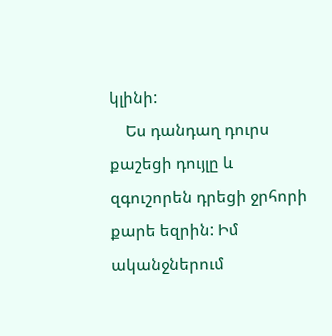կլինի:
    Ես դանդաղ դուրս քաշեցի դույլը և զգուշորեն դրեցի ջրհորի քարե եզրին: Իմ ականջներում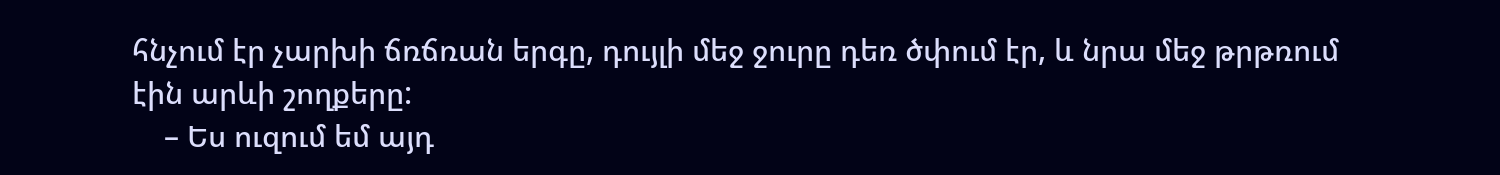հնչում էր չարխի ճռճռան երգը, դույլի մեջ ջուրը դեռ ծփում էր, և նրա մեջ թրթռում էին արևի շողքերը:
    – Ես ուզում եմ այդ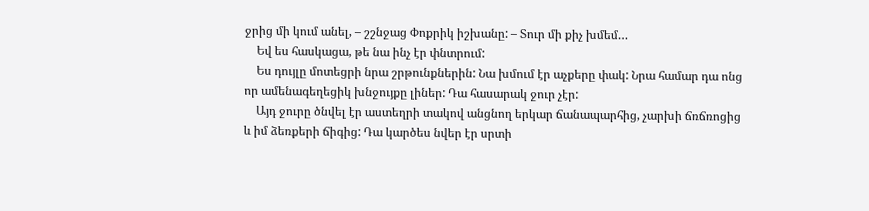ջրից մի կում անել, – շշնջաց Փոքրիկ իշխանը: – Տուր մի քիչ խմեմ…
    Եվ ես հասկացա, թե նա ինչ էր փնտրում:
    Ես դույլը մոտեցրի նրա շրթունքներին: Նա խմում էր աչքերը փակ: Նրա համար դա ոնց որ ամենագեղեցիկ խնջույքը լիներ: Դա հասարակ ջուր չէր:
    Այդ ջուրը ծնվել էր աստեղրի տակով անցնող երկար ճանապարհից, չարխի ճռճռոցից և իմ ձեռքերի ճիգից: Դա կարծես նվեր էր սրտի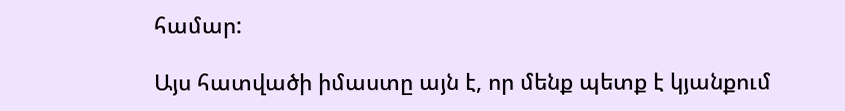համար:

Այս հատվածի իմաստը այն է, որ մենք պետք է կյանքում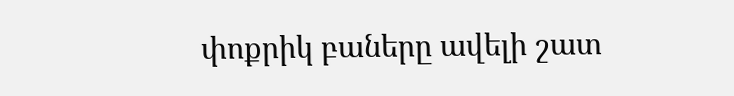փոքրիկ բաները ավելի շատ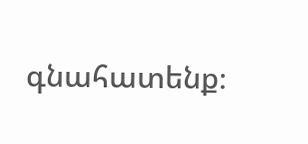գնահատենք։